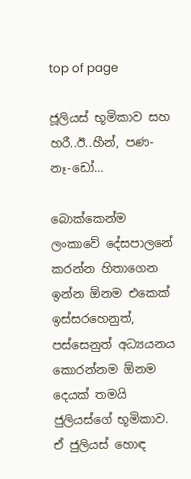top of page

ජූලියස් භූමිකාව සහ හරී..ඊ..හීන්, පණ-නෑ-ඩෝ…

බොක්කෙන්ම ලංකාවේ දේසපාලනේ කරන්න හිතාගෙන ඉන්න ඕනම එකෙක් ඉස්සරහෙනුත්, පස්සෙනුත් අධ්‍යයනය කොරන්නම ඕනම දෙයක් තමයි ජුලියස්ගේ භූමිකාව. ඒ ජුලියස් හොඳ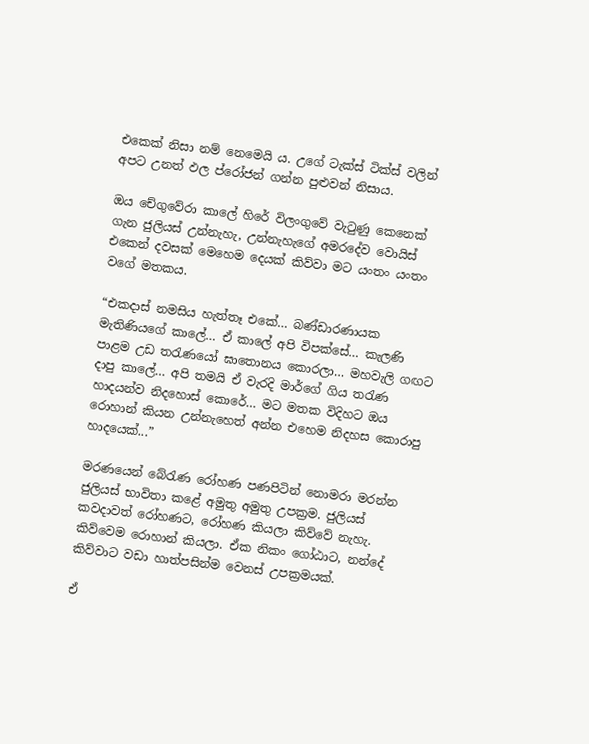එකෙක් නිසා නම් නෙමෙයි ය. උගේ ටැක්ස් ටික්ස් වලින් අපට උනත් ඵල ප්රෝජන් ගන්න පුළුවන් නිසාය.

ඔය චේගුවේරා කාලේ හිරේ විලංගුවේ වැටුණු කෙනෙක් ගැන ජුලියස් උන්නැහැ, උන්නැහැගේ අමරදේව වොයිස් එකෙන් දවසක් මෙහෙම දෙයක් කිව්වා මට යංතං යංතං වගේ මතකය.

“එකදාස් නමසිය හැත්තෑ එකේ… බණ්ඩාරණායක මැතිණියගේ කාලේ… ඒ කාලේ අපි විපක්සේ… කැලණි පාළම උඩ තරැණයෝ ඝාතොනය කොරලා… මහවැලි ගඟට දාපු කාලේ… අපි තමයි ඒ වැරදි මාර්ගේ ගිය තරැණ හාදයන්ව නිදහොස් කොරේ… මට මතක විදිහට ඔය රොහාන් කියන උන්නැහෙත් අන්න එහෙම නිදහස කොරාපු හාදයෙක්...”

මරණයෙන් බේරැණ රෝහණ පණපිටින් නොමරා මරන්න ජුලියස් භාවිතා කළේ අමුතු අමුතු උපක්‍රම. ජුලියස් කවදාවත් රෝහණට, රෝහණ කියලා කිව්වේ නැහැ. කිව්වෙම රොහාන් කියලා. ඒක නිකං ගෝඨාට, නන්දේ කිව්වාට වඩා හාත්පසින්ම වෙනස් උපක්‍රමයක්.

ඒ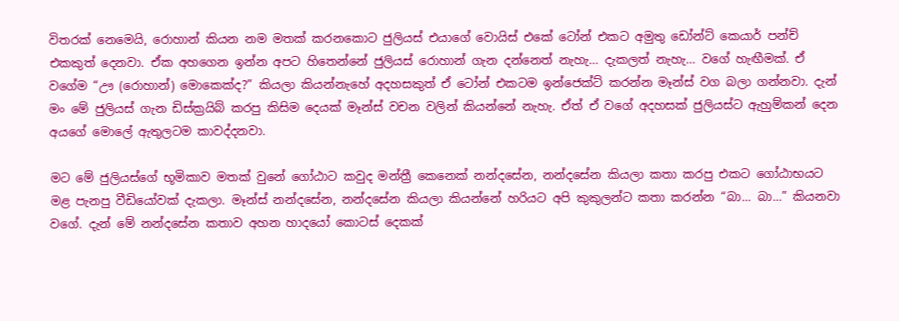විතරක් නෙමෙයි, රොහාන් කියන නම මතක් කරනකොට ජුලියස් එයාගේ වොයිස් එකේ ටෝන් එකට අමුතු ඩෝන්ට් කෙයාර් පන්ච් එකකුත් දෙනවා. ඒක අහගෙන ඉන්න අපට හිතෙන්නේ ජුලියස් රොහාන් ගැන දන්නෙත් නැහැ… දැකලත් නැහැ… වගේ හැඟීමක්. ඒ වගේම “ඌ (රොහාන්) මොකෙක්ද?” කියලා කියන්නැහේ අදහසකුත් ඒ ටෝන් එකටම ඉන්ජෙක්ට් කරන්න මෑන්ස් වග බලා ගන්නවා. දැන් මං මේ ජුලියස් ගැන ඩිස්ක්‍රයිබ් කරපු කිසිම දෙයක් මෑන්ස් වචන වලින් කියන්නේ නැහැ. ඒත් ඒ වගේ අදහසක් ජුලියස්ට ඇහුම්කන් දෙන අයගේ මොලේ ඇතුලටම කාවද්දනවා.

මට මේ ජුලියස්ගේ භූමිකාව මතක් වුනේ ගෝඨාට කවුද මන්ත්‍රී කෙනෙක් නන්දසේන, නන්දසේන කියලා කතා කරපු එකට ගෝඨාභයට මළ පැනපු වීඩියෝවක් දැකලා. මෑන්ස් නන්දසේන, නන්දසේන කියලා කියන්නේ හරියට අපි කුකුලන්ට කතා කරන්න “බා... බා...” කියනවා වගේ. දැන් මේ නන්දසේන කතාව අහන හාදයෝ කොටස් දෙකක්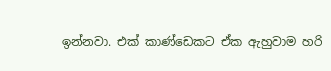ඉන්නවා. එක් කාණ්ඩෙකට ඒක ඇහුවාම හරි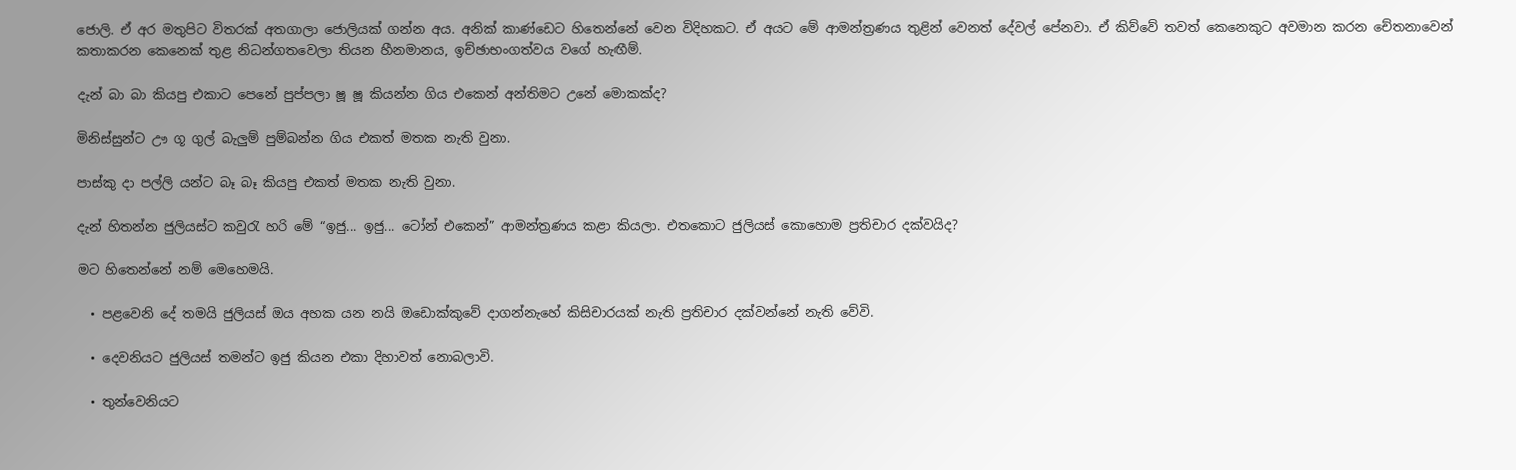ජොලි. ඒ අර මතුපිට විතරක් අතගාලා ජොලියක් ගන්න අය. අනික් කාණ්ඩෙට හිතෙන්නේ වෙන විදිහකට. ඒ අයට මේ ආමන්ත්‍රණය තුළින් වෙනත් දේවල් පේනවා. ඒ කිව්වේ තවත් කෙනෙකුට අවමාන කරන චේතනාවෙන් කතාකරන කෙනෙක් තුළ නිධන්ගතවෙලා තියන හීනමානය, ඉච්ඡාභංගත්වය වගේ හැඟීම්.

දැන් බා බා කියපු එකාට පෙනේ පුප්පලා ෂූ ෂූ කියන්න ගිය එකෙන් අන්තිමට උනේ මොකක්ද?

මිනිස්සුන්ට ඌ ගූ ගුල් බැලුම් පුම්බන්න ගිය එකත් මතක නැති වුනා.

පාස්කු දා පල්ලි යන්ට බෑ බෑ කියපු එකත් මතක නැති වුනා.

දැන් හිතන්න ජුලියස්ට කවුරැ හරි මේ “ඉජු... ඉජු... ටෝන් එකෙන්” ආමන්ත්‍රණය කළා කියලා. එතකොට ජුලියස් කොහොම ප්‍රතිචාර දක්වයිද?

මට හිතෙන්නේ නම් මෙහෙමයි.

  • පළවෙනි දේ තමයි ජුලියස් ඔය අහක යන නයි ඔඩොක්කුවේ දාගන්නැහේ කිසිචාරයක් නැති ප්‍රතිචාර දක්වන්නේ නැති වේවි.

  • දෙවනියට ජුලියස් තමන්ට ඉජු කියන එකා දිහාවත් නොබලාවි.

  • තුන්වෙනියට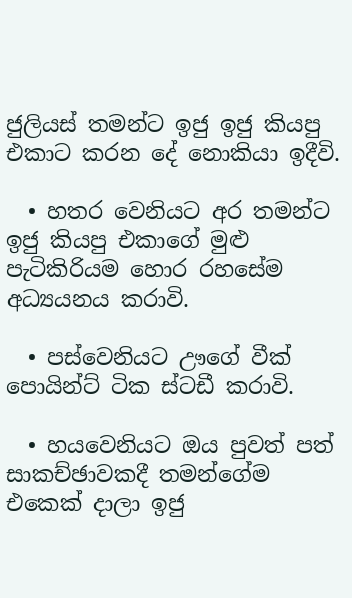ජුලියස් තමන්ට ඉජු ඉජු කියපු එකාට කරන දේ නොකියා ඉදීවි.

  • හතර වෙනියට අර තමන්ට ඉජු කියපු එකාගේ මුළු පැටිකිරියම හොර රහසේම අධ්‍යයනය කරාවි.

  • පස්වෙනියට ඌගේ වීක් පොයින්ට් ටික ස්ටඩී කරාවි.

  • හයවෙනියට ඔය පුවත් පත් සාකච්ඡාවකදී තමන්ගේම එකෙක් දාලා ඉජු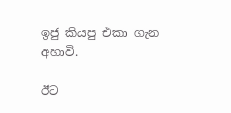ඉජු කියපු එකා ගැන අහාවි.

ඊට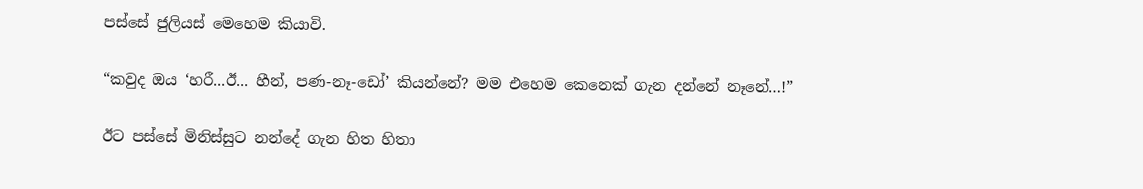පස්සේ ජුලියස් මෙහෙම කියාවි.

“කවුද ඔය ‘හරී...ඊ... හීන්, පණ-නෑ-ඩෝ’ කියන්නේ? මම එහෙම කෙනෙක් ගැන දන්නේ නෑනේ…!”

ඊට පස්සේ මිනිස්සුට නන්දේ ගැන හිත හිතා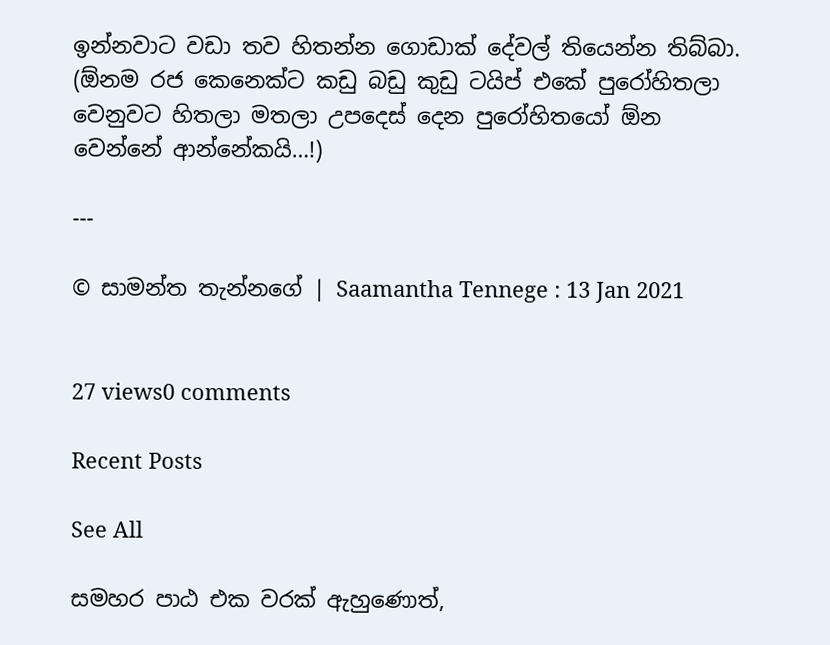ඉන්නවාට වඩා තව හිතන්න ගොඩාක් දේවල් තියෙන්න තිබ්බා. (ඕනම රජ කෙනෙක්ට කඩු බඩු කුඩු ටයිප් එකේ පුරෝහිතලා වෙනුවට හිතලා මතලා උපදෙස් දෙන පුරෝහිතයෝ ඕන වෙන්නේ ආන්නේකයි…!)

---

© සාමන්ත තැන්නගේ ‍| Saamantha Tennege : 13 Jan 2021


27 views0 comments

Recent Posts

See All

සමහර පාඨ එක වරක් ඇහුණොත්,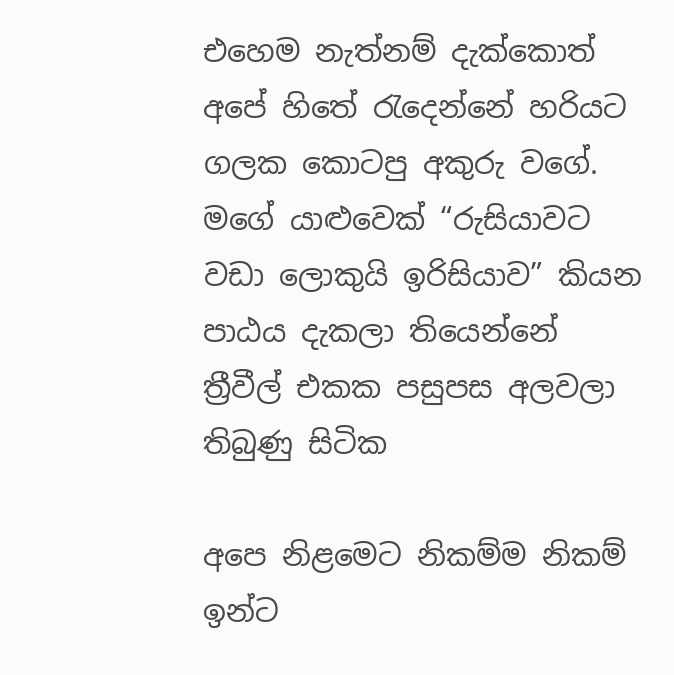එහෙම නැත්නම් දැක්කොත් අපේ හිතේ රැදෙන්නේ හරියට ගලක කොටපු අකුරු වගේ. මගේ යාළුවෙක් “රුසියාවට වඩා ලොකුයි ඉරිසියාව” කියන පාඨය දැකලා තියෙන්නේ ත්‍රීවීල් එකක පසුපස අලවලා තිබුණු සිටික

අපෙ නිළමෙට නිකම්ම නිකම් ඉන්ට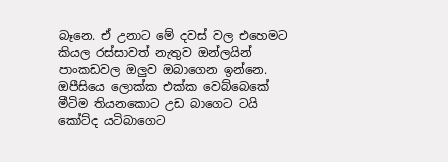බෑනෙ. ඒ උනාට මේ දවස් වල එහෙමට කියල රස්සාවත් නැතුව ඔන්ලයින් පාංකඩවල ඔලුව ඔබාගෙන ඉන්නෙ. ඔපීසියෙ ලොක්ක එක්ක වෙබ්බෙකේ මීටිම තියනකොට උඩ බාගෙට ටයි කෝට්ද යටිබාගෙට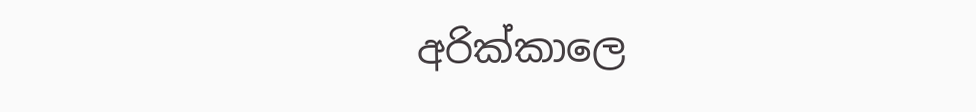අරික්කාලෙ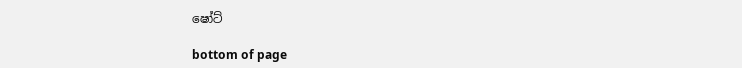ෂෝට්

bottom of page